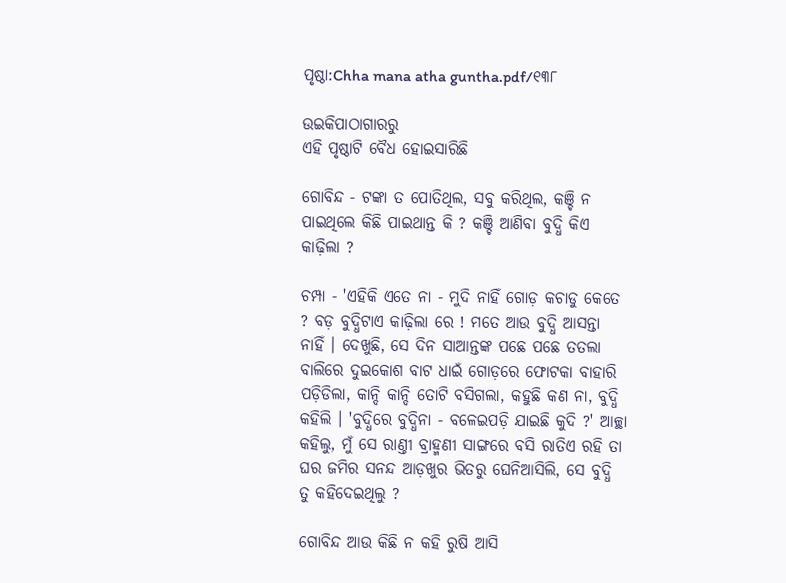ପୃଷ୍ଠା:Chha mana atha guntha.pdf/୧୩୮

ଉଇକିପାଠାଗାର‌ରୁ
ଏହି ପୃଷ୍ଠାଟି ବୈଧ ହୋଇସାରିଛି

ଗୋବିନ୍ଦ - ଟଙ୍କା ତ ପୋତିଥିଲ, ସବୁ କରିଥିଲ, କଞ୍ଚି ନ ପାଇଥିଲେ କିଛି ପାଇଥାନ୍ତ କି ? କଞ୍ଚି ଆଣିବା ବୁଦ୍ଧି କିଏ କାଢ଼ିଲା ?

ଚମ୍ପା - 'ଏହିକି ଏତେ ନା - ମୁଦି ନାହିଁ ଗୋଡ଼ କଚାଡୁ କେତେ ? ବଡ଼ ବୁଦ୍ଧିଟାଏ କାଢ଼ିଲା ରେ ! ମତେ ଆଉ ବୁଦ୍ଧି ଆସନ୍ତା ନାହିଁ । ଦେଖୁଛି, ସେ ଦିନ ସାଆନ୍ତଙ୍କ ପଛେ ପଛେ ତତଲା ବାଲିରେ ଦୁଇକୋଶ ବାଟ ଧାଇଁ ଗୋଡ଼ରେ ଫୋଟକା ବାହାରି ପଡ଼ିଡିଲା, କାନ୍ଦି କାନ୍ଦି ତୋଟି ବସିଗଲା, କହୁଛି କଣ ନା, ବୁଦ୍ଧି କହିଲି । 'ବୁଦ୍ଧିରେ ବୁଦ୍ଧିନା - ବଳେଇପଡ଼ି ଯାଇଛି କୁଦି ?' ଆଚ୍ଛା କହିଲୁ, ମୁଁ ସେ ରାଣ୍ତୀ ବ୍ରାହ୍ମଣୀ ସାଙ୍ଗରେ ବସି ରାତିଏ ରହି ତା ଘର ଜମିର ସନନ୍ଦ ଆଡ଼ଖୁର ଭିତରୁ ଘେନିଆସିଲି, ସେ ବୁଦ୍ଧି ତୁ କହିଦେଇଥିଲୁ ?

ଗୋବିନ୍ଦ ଆଉ କିଛି ନ କହି ରୁଷି ଆସି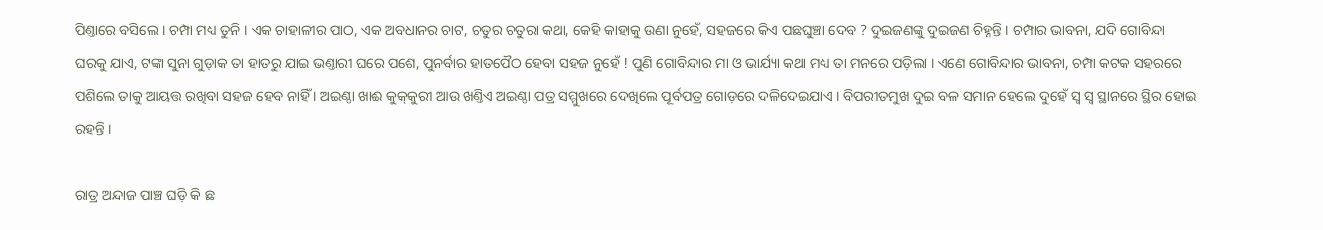ପିଣ୍ତାରେ ବସିଲେ । ଚମ୍ପା ମଧ୍ୟ ତୁନି । ଏକ ଚାହାଳୀର ପାଠ, ଏକ ଅବଧାନର ଚାଟ, ଚତୁର ଚତୁରା କଥା, କେହି କାହାକୁ ଉଣା ନୁହେଁ, ସହଜରେ କିଏ ପଛଘୁଞ୍ଚା ଦେବ ? ଦୁଇଜଣଙ୍କୁ ଦୁଇଜଣ ଚିହ୍ନନ୍ତି । ଚମ୍ପାର ଭାବନା, ଯଦି ଗୋବିନ୍ଦା ଘରକୁ ଯାଏ, ଟଙ୍କା ସୁନା ଗୁଡ଼ାକ ତା ହାତରୁ ଯାଇ ଭଣ୍ତାରୀ ଘରେ ପଶେ, ପୁନର୍ବାର ହାତପୈଠ ହେବା ସହଜ ନୁହେଁ ! ପୁଣି ଗୋବିନ୍ଦାର ମା ଓ ଭାର୍ଯ୍ୟା କଥା ମଧ୍ୟ ତା ମନରେ ପଡ଼ିଲା । ଏଣେ ଗୋବିନ୍ଦାର ଭାବନା, ଚମ୍ପା କଟକ ସହରରେ ପଶିଲେ ତାକୁ ଆୟତ୍ତ ରଖିବା ସହଜ ହେବ ନାହିଁ । ଅଇଣ୍ଠା ଖାଈ କୁକ୍‌କୁରୀ ଆଉ ଖଣ୍ତିଏ ଅଇଣ୍ଠା ପତ୍ର ସମ୍ମୁଖରେ ଦେଖିଲେ ପୂର୍ବପତ୍ର ଗୋଡ଼ରେ ଦଳିଦେଇଯାଏ । ବିପରୀତମୁଖ ଦୁଇ ବଳ ସମାନ ହେଲେ ଦୁହେଁ ସ୍ୱ ସ୍ୱ ସ୍ଥାନରେ ସ୍ଥିର ହୋଇ ରହନ୍ତି ।

ରାତ୍ର ଅନ୍ଦାଜ ପାଞ୍ଚ ଘଡ଼ି କି ଛ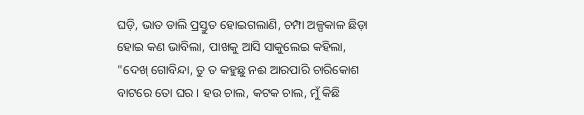ଘଡ଼ି, ଭାତ ଡାଲି ପ୍ରସ୍ତୁତ ହୋଇଗଲାଣି, ଚମ୍ପା ଅଳ୍ପକାଳ ଛିଡ଼ା ହୋଇ କଣ ଭାବିଲା, ପାଖକୁ ଆସି ସାକୁଲେଇ କହିଲା, "ଦେଖ୍ ଗୋବିନ୍ଦା, ତୁ ତ କହୁଛୁ ନଈ ଆରପାରି ଚାରିକୋଶ ବାଟରେ ତୋ ଘର । ହଉ ଚାଲ, କଟକ ଚାଲ, ମୁଁ କିଛି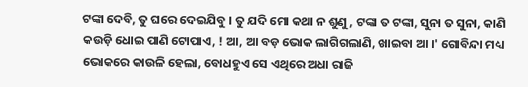ଟଙ୍କା ଦେବି, ତୁ ଘରେ ଦେଇଯିବୁ । ତୁ ଯଦି ମୋ କଥା ନ ଶୁଣୁ, ଟଙ୍କା ତ ଟଙ୍କା, ସୁନା ତ ସୁନା, କାଣି କଉଡ଼ି ଧୋଇ ପାଣି ଟୋପାଏ, ! ଆ, ଆ ବଡ଼ ଭୋକ ଲାଗିଗଲାଣି, ଖାଇବା ଆ ।' ଗୋବିନ୍ଦା ମଧ୍ୟ ଭୋକରେ କାଉଳି ହେଲା, ବୋଧହୁଏ ସେ ଏଥିରେ ଅଧା ରାଜି